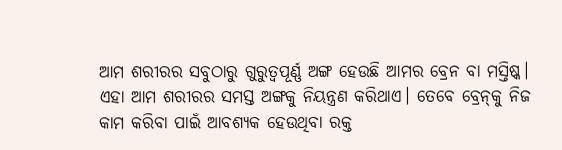ଆମ ଶରୀରର ସବୁଠାରୁ ଗୁରୁତ୍ୱପୂର୍ଣ୍ଣ ଅଙ୍ଗ ହେଉଛି ଆମର ବ୍ରେନ ବା ମସ୍ତିଷ୍କ। ଏହା ଆମ ଶରୀରର ସମସ୍ତ ଅଙ୍ଗକୁ ନିୟନ୍ତ୍ରଣ କରିଥାଏ। ତେବେ ବ୍ରେନ୍‌କୁ ନିଜ କାମ କରିବା ପାଇଁ ଆବଶ୍ୟକ ହେଉଥିବା ରକ୍ତ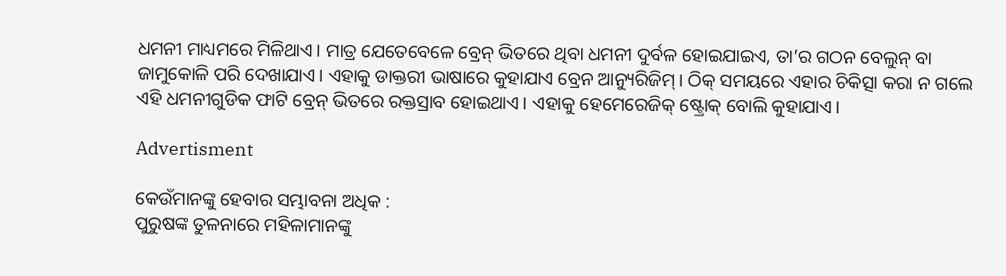ଧମନୀ ମାଧ୍ୟମରେ ମିଳିଥାଏ। ମାତ୍ର ଯେତେବେଳେ ବ୍ରେନ୍ ଭିତରେ ଥିବା ଧମନୀ ଦୁର୍ବଳ ହୋଇଯାଇଏ, ତା’ର ଗଠନ ବେଲୁନ୍ ବା ଜାମୁକୋଳି ପରି ଦେଖାଯାଏ। ଏହାକୁ ଡାକ୍ତରୀ ଭାଷାରେ କୁହାଯାଏ ବ୍ରେନ ଆନ୍ୟୁରିଜିମ୍। ଠିକ୍ ସମୟରେ ଏହାର ଚିକିତ୍ସା କରା ନ ଗଲେ ଏହି ଧମନୀଗୁଡିକ ଫାଟି ବ୍ରେନ୍ ଭିତରେ ରକ୍ତସ୍ରାବ ହୋଇଥାଏ। ଏହାକୁ ହେମେରେଜିକ୍ ଷ୍ଟ୍ରୋକ୍ ବୋଲି କୁହାଯାଏ।

Advertisment

କେଉଁମାନଙ୍କୁ ହେବାର ସମ୍ଭାବନା ଅଧିକ :
ପୁରୁଷଙ୍କ ତୁଳନାରେ ମହିଳାମାନଙ୍କୁ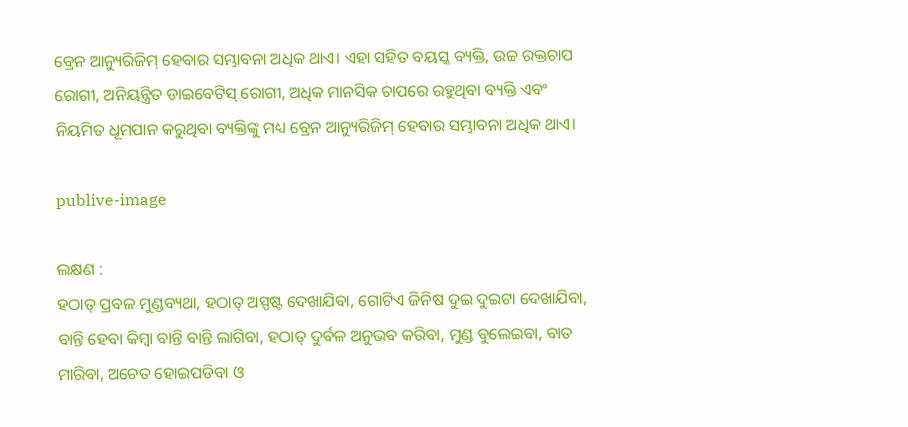ବ୍ରେନ ଆନ୍ୟୁରିଜିମ୍‌ ହେବାର ସମ୍ଭାବନା ଅଧିକ ଥାଏ। ଏହା ସହିତ ବୟସ୍କ ବ୍ୟକ୍ତି, ଉଚ୍ଚ ରକ୍ତଚାପ ରୋଗୀ, ଅନିୟନ୍ତ୍ରିତ ଡାଇବେଟିସ୍ ରୋଗୀ, ଅଧିକ ମାନସିକ ଚାପରେ ରହୁଥିବା ବ୍ୟକ୍ତି ଏବଂ ନିୟମିତ ଧୂମପାନ କରୁଥିବା ବ୍ୟକ୍ତିଙ୍କୁ ମଧ୍ୟ ବ୍ରେନ ଆନ୍ୟୁରିଜିମ୍‌ ହେବାର ସମ୍ଭାବନା ଅଧିକ ଥାଏ।

publive-image

ଲକ୍ଷଣ :
ହଠାତ୍ ପ୍ରବଳ ମୁଣ୍ଡବ୍ୟଥା, ହଠାତ୍ ଅସ୍ପଷ୍ଟ ଦେଖାଯିବା, ଗୋଟିଏ ଜିନିଷ ଦୁଇ ଦୁଇଟା ଦେଖାଯିବା, ବାନ୍ତି ହେବା କିମ୍ବା ବାନ୍ତି ବାନ୍ତି ଲାଗିବା, ହଠାତ୍ ଦୁର୍ବଳ ଅନୁଭବ କରିବା, ମୁଣ୍ଡ ବୁଲେଇବା, ବାତ ମାରିବା, ଅଚେତ ହୋଇପଡିବା ଓ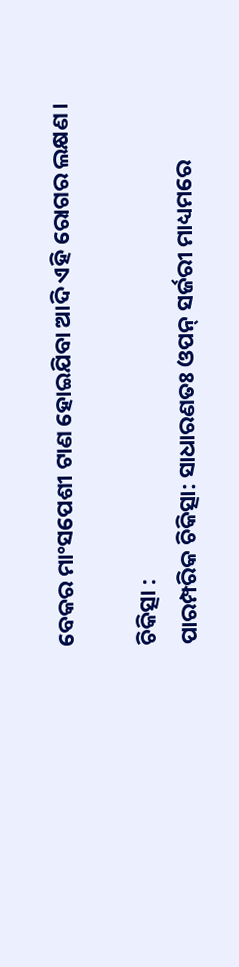ବେକର ମାଂସପେଶୀ ଟାଣ ହୋଇଯିବା ଆଦି ଏହି ରୋଗର ଲକ୍ଷଣ।

ଚିକିତ୍ସା :
ପାରମ୍ପରିକ ଚିକିତ୍ସା: ସାଧାରଣତଃ ଓପନ୍ ସର୍ଜରୀ ମାଧ୍ୟମରେ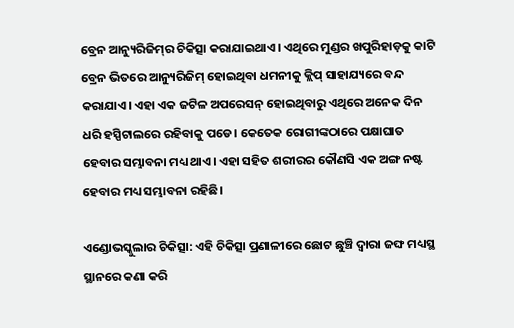ବ୍ରେନ ଆନ୍ୟୁରିଜିମ୍‌ର ଚିକିତ୍ସା କରାଯାଇଥାଏ। ଏଥିରେ ମୁଣ୍ଡର ଖପୁରିହାଡ଼କୁ କାଟି ବ୍ରେନ ଭିତରେ ଆନ୍ୟୁରିଜିମ୍‌ ହୋଇଥିବା ଧମନୀକୁ କ୍ଲିପ୍ ସାହାଯ୍ୟରେ ବନ୍ଦ କରାଯାଏ। ଏହା ଏକ ଜଟିଳ ଅପରେସନ୍ ହୋଇଥିବାରୁ ଏଥିରେ ଅନେକ ଦିନ ଧରି ହସ୍ପିଟାଲରେ ରହିବାକୁ ପଡେ। କେତେକ ରୋଗୀଙ୍କଠାରେ ପକ୍ଷାଘାତ ହେବାର ସମ୍ଭାବନା ମଧ୍ୟ ଥାଏ। ଏହା ସହିତ ଶରୀରର କୌଣସି ଏକ ଅଙ୍ଗ ନଷ୍ଟ ହେବାର ମଧ୍ୟ ସମ୍ଭାବନା ରହିଛି।

ଏଣ୍ଡୋଭସ୍କୁଲାର ଚିକିତ୍ସା: ଏହି ଚିକିତ୍ସା ପ୍ରଣାଳୀରେ ଛୋଟ ଛୁଞ୍ଚି ଦ୍ୱାରା ଜଙ୍ଘ ମଧ୍ୟସ୍ଥ ସ୍ଥାନରେ କଣା କରି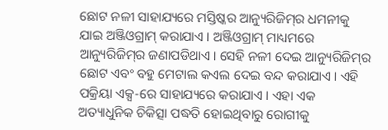ଛୋଟ ନଳୀ ସାହାଯ୍ୟରେ ମସ୍ତିଷ୍କର ଆନ୍ୟୁରିଜିମ୍‌ର ଧମନୀକୁ ଯାଇ ଅଞ୍ଜିଓଗ୍ରାମ୍ କରାଯାଏ। ଅଞ୍ଜିଓଗ୍ରାମ୍ ମାଧ୍ୟମରେ ଆନ୍ୟୁରିଜିମ୍‌ର ଜଣାପଡିଥାଏ। ସେହି ନଳୀ ଦେଇ ଆନ୍ୟୁରିଜିମ୍‌ର ଛୋଟ ଏବଂ ବହୁ ମେଟାଲ କଏଲ ଦେଇ ବନ୍ଦ କରାଯାଏ। ଏହି ପକ୍ରିୟା ଏକ୍ସ-ରେ ସାହାଯ୍ୟରେ କରାଯାଏ। ଏହା ଏକ ଅତ୍ୟାଧୁନିକ ଚିକିତ୍ସା ପଦ୍ଧତି ହୋଇଥିବାରୁ ରୋଗୀକୁ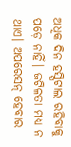ଅଧିକ ଦିନ ହସ୍ପିଟାଲ ରହିବାକୁ ପଡ଼େ ନାହିଁ। ଜଟିଳତା ମଧ୍ୟ ନ ଥାଏ। ଅପରେସନ୍ ହେବାର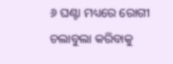୬ ଘଣ୍ଟା ମଧ୍ୟରେ ରୋଗୀ ଚଲାବୁଲା କରିବାକୁ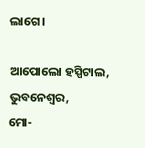ଲାଗେ।

ଆପୋଲୋ ହସ୍ପିଟାଲ, ଭୁବନେଶ୍ବର,
ମୋ-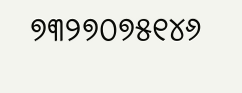୭୩୨୭୦୭୫୧୪୬